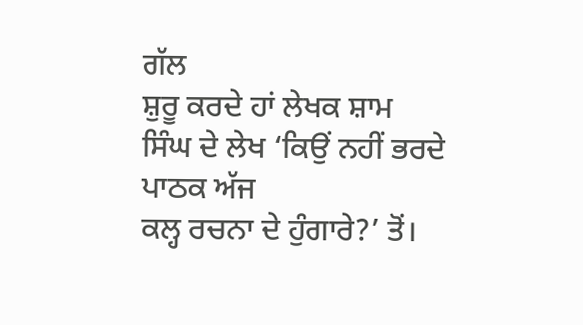ਗੱਲ
ਸ਼ੁਰੂ ਕਰਦੇ ਹਾਂ ਲੇਖਕ ਸ਼ਾਮ ਸਿੰਘ ਦੇ ਲੇਖ ‘ਕਿਉਂ ਨਹੀਂ ਭਰਦੇ ਪਾਠਕ ਅੱਜ
ਕਲ੍ਹ ਰਚਨਾ ਦੇ ਹੁੰਗਾਰੇ?’ ਤੋਂ।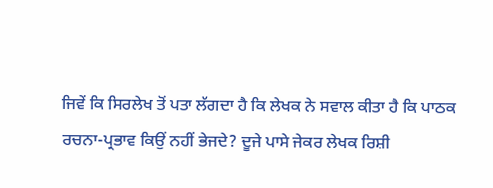ਜਿਵੇਂ ਕਿ ਸਿਰਲੇਖ ਤੋਂ ਪਤਾ ਲੱਗਦਾ ਹੈ ਕਿ ਲੇਖਕ ਨੇ ਸਵਾਲ ਕੀਤਾ ਹੈ ਕਿ ਪਾਠਕ
ਰਚਨਾ-ਪ੍ਰਭਾਵ ਕਿਉਂ ਨਹੀਂ ਭੇਜਦੇ? ਦੂਜੇ ਪਾਸੇ ਜੇਕਰ ਲੇਖਕ ਰਿਸ਼ੀ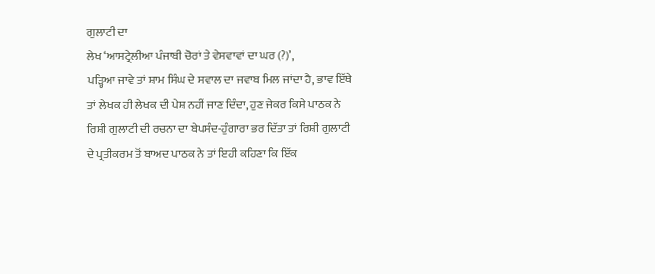ਗੁਲਾਟੀ ਦਾ
ਲੇਖ ‘ਆਸਟ੍ਰੇਲੀਆ ਪੰਜਾਬੀ ਚੋਰਾਂ ਤੇ ਵੇਸਵਾਵਾਂ ਦਾ ਘਰ (?)’,
ਪੜ੍ਹਿਆ ਜਾਵੇ ਤਾਂ ਸ਼ਾਮ ਸਿੰਘ ਦੇ ਸਵਾਲ ਦਾ ਜਵਾਬ ਮਿਲ ਜਾਂਦਾ ਹੈ, ਭਾਵ ਇੱਥੇ
ਤਾਂ ਲੇਖਕ ਹੀ ਲੇਖਕ ਦੀ ਪੇਸ਼ ਨਹੀਂ ਜਾਣ ਦਿੰਦਾ, ਹੁਣ ਜੇਕਰ ਕਿਸੇ ਪਾਠਕ ਨੇ
ਰਿਸ਼ੀ ਗੁਲਾਟੀ ਦੀ ਰਚਨਾ ਦਾ ਬੇਪਸੰਦ-ਹੁੰਗਾਰਾ ਭਰ ਦਿੱਤਾ ਤਾਂ ਰਿਸ਼ੀ ਗੁਲਾਟੀ
ਦੇ ਪ੍ਰਤੀਕਰਮ ਤੋਂ ਬਾਅਦ ਪਾਠਕ ਨੇ ਤਾਂ ਇਹੀ ਕਹਿਣਾ ਕਿ ਇੱਕ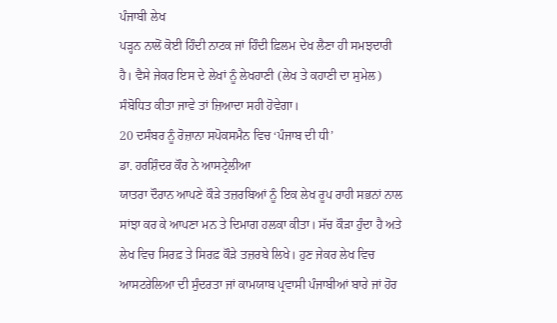ਪੰਜਾਬੀ ਲੇਖ
ਪੜ੍ਹਨ ਨਾਲੋਂ ਕੋਈ ਹਿੰਦੀ ਨਾਟਕ ਜਾਂ ਹਿੰਦੀ ਫ਼ਿਲਮ ਦੇਖ ਲੈਣਾ ਹੀ ਸਮਝਦਾਰੀ
ਹੈ। ਵੈਸੇ ਜੇਕਰ ਇਸ ਦੇ ਲੇਖਾਂ ਨੂੰ ਲੇਖਹਾਣੀ (ਲੇਖ ਤੇ ਕਹਾਣੀ ਦਾ ਸੁਮੇਲ)
ਸੰਬੋਧਿਤ ਕੀਤਾ ਜਾਵੇ ਤਾਂ ਜ਼ਿਆਦਾ ਸਹੀ ਹੋਵੇਗਾ।
20 ਦਸੰਬਰ ਨੂੰ ਰੋਜ਼ਾਨਾ ਸਪੋਕਸਮੈਨ ਵਿਚ ‘ਪੰਜਾਬ ਦੀ ਧੀ’
ਡਾ. ਹਰਸ਼ਿੰਦਰ ਕੌਰ ਨੇ ਆਸਟ੍ਰੇਲੀਆ
ਯਾਤਰਾ ਦੌਰਾਨ ਆਪਣੇ ਕੌੜੇ ਤਜ਼ਰਬਿਆਂ ਨੂੰ ਇਕ ਲੇਖ ਰੂਪ ਰਾਹੀ ਸਭਨਾਂ ਨਾਲ
ਸਾਂਝਾ ਕਰ ਕੇ ਆਪਣਾ ਮਨ ਤੇ ਦਿਮਾਗ ਹਲਕਾ ਕੀਤਾ। ਸੱਚ ਕੌੜਾ ਹੁੰਦਾ ਹੈ ਅਤੇ
ਲੇਖ ਵਿਚ ਸਿਰਫ਼ ਤੇ ਸਿਰਫ਼ ਕੌੜੇ ਤਜ਼ਰਬੇ ਲਿਖੇ। ਹੁਣ ਜੇਕਰ ਲੇਖ ਵਿਚ
ਆਸਟਰੇਲਿਆ ਦੀ ਸੁੰਦਰਤਾ ਜਾਂ ਕਾਮਯਾਬ ਪ੍ਰਵਾਸੀ ਪੰਜਾਬੀਆਂ ਬਾਰੇ ਜਾਂ ਹੋਰ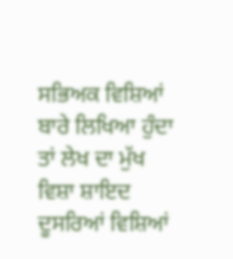ਸਭਿਅਕ ਵਿਸ਼ਿਆਂ ਬਾਰੇ ਲਿਖਿਆ ਹੁੰਦਾ ਤਾਂ ਲੇਖ ਦਾ ਮੁੱਖ ਵਿਸ਼ਾ ਸ਼ਾਇਦ
ਦੂਸਰਿਆਂ ਵਿਸ਼ਿਆਂ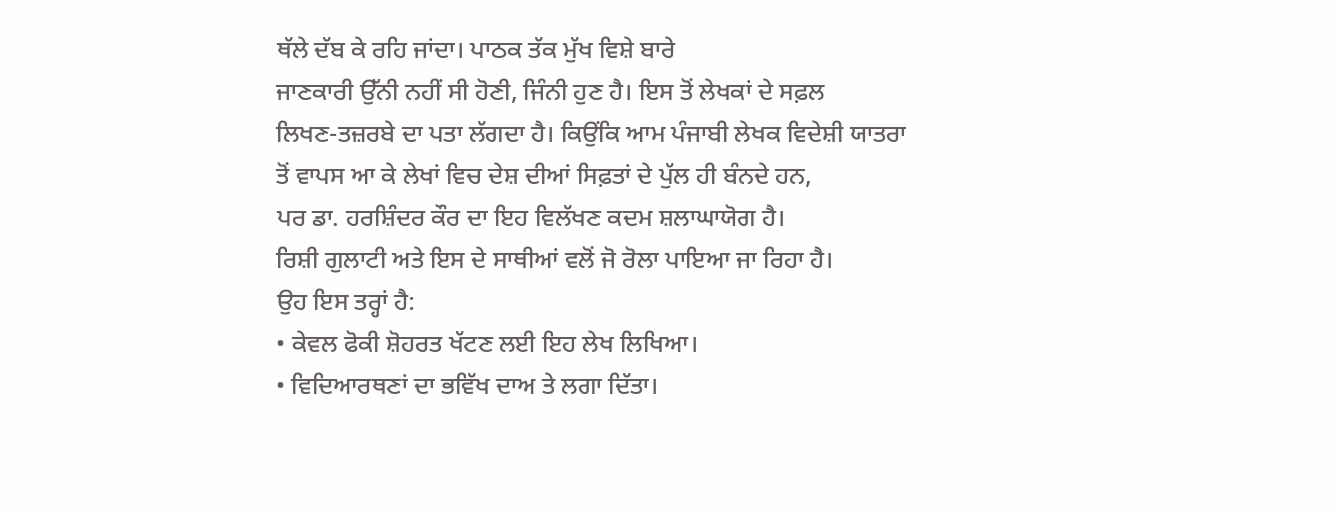ਥੱਲੇ ਦੱਬ ਕੇ ਰਹਿ ਜਾਂਦਾ। ਪਾਠਕ ਤੱਕ ਮੁੱਖ ਵਿਸ਼ੇ ਬਾਰੇ
ਜਾਣਕਾਰੀ ਉੱਨੀ ਨਹੀਂ ਸੀ ਹੋਣੀ, ਜਿੰਨੀ ਹੁਣ ਹੈ। ਇਸ ਤੋਂ ਲੇਖਕਾਂ ਦੇ ਸਫ਼ਲ
ਲਿਖਣ-ਤਜ਼ਰਬੇ ਦਾ ਪਤਾ ਲੱਗਦਾ ਹੈ। ਕਿਉਂਕਿ ਆਮ ਪੰਜਾਬੀ ਲੇਖਕ ਵਿਦੇਸ਼ੀ ਯਾਤਰਾ
ਤੋਂ ਵਾਪਸ ਆ ਕੇ ਲੇਖਾਂ ਵਿਚ ਦੇਸ਼ ਦੀਆਂ ਸਿਫ਼ਤਾਂ ਦੇ ਪੁੱਲ ਹੀ ਬੰਨਦੇ ਹਨ,
ਪਰ ਡਾ. ਹਰਸ਼ਿੰਦਰ ਕੌਰ ਦਾ ਇਹ ਵਿਲੱਖਣ ਕਦਮ ਸ਼ਲਾਘਾਯੋਗ ਹੈ।
ਰਿਸ਼ੀ ਗੁਲਾਟੀ ਅਤੇ ਇਸ ਦੇ ਸਾਥੀਆਂ ਵਲੋਂ ਜੋ ਰੋਲਾ ਪਾਇਆ ਜਾ ਰਿਹਾ ਹੈ।
ਉਹ ਇਸ ਤਰ੍ਹਾਂ ਹੈ:
• ਕੇਵਲ ਫੋਕੀ ਸ਼ੋਹਰਤ ਖੱਟਣ ਲਈ ਇਹ ਲੇਖ ਲਿਖਿਆ।
• ਵਿਦਿਆਰਥਣਾਂ ਦਾ ਭਵਿੱਖ ਦਾਅ ਤੇ ਲਗਾ ਦਿੱਤਾ।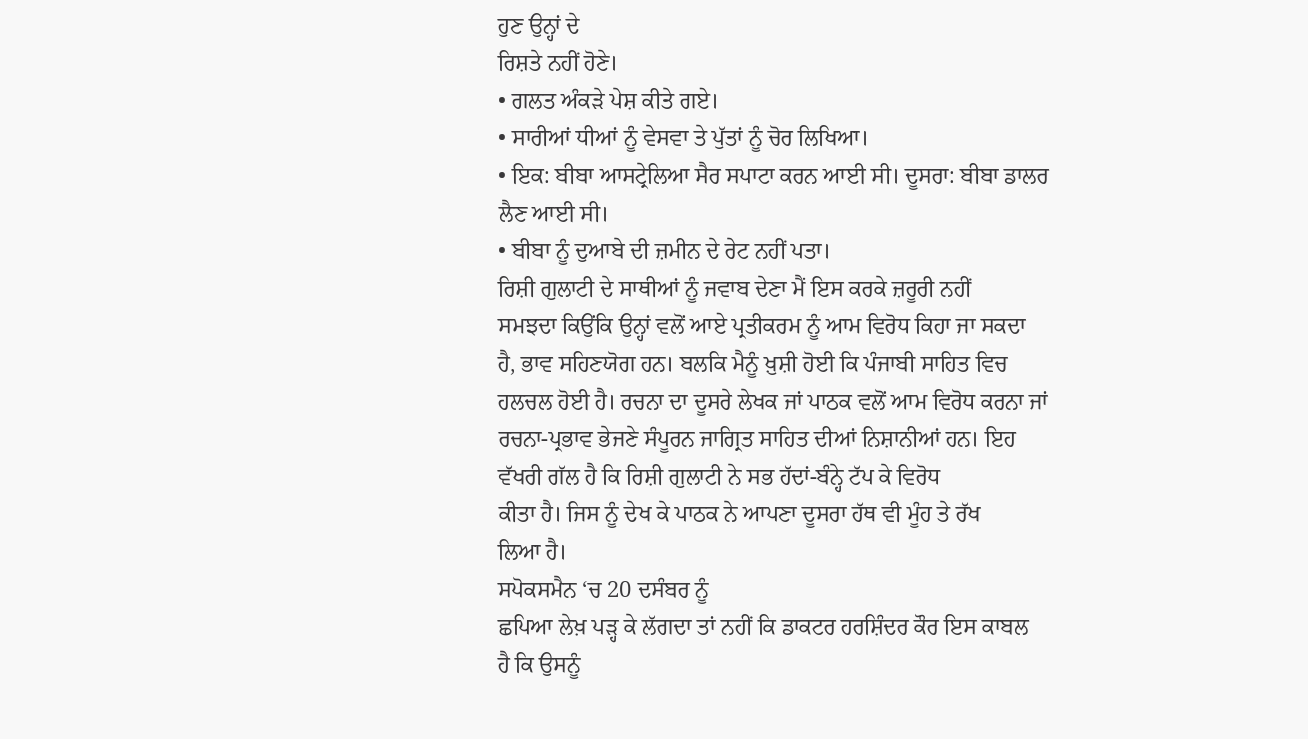ਹੁਣ ਉਨ੍ਹਾਂ ਦੇ
ਰਿਸ਼ਤੇ ਨਹੀਂ ਹੋਣੇ।
• ਗਲਤ ਅੰਕੜੇ ਪੇਸ਼ ਕੀਤੇ ਗਏ।
• ਸਾਰੀਆਂ ਧੀਆਂ ਨੂੰ ਵੇਸਵਾ ਤੇ ਪੁੱਤਾਂ ਨੂੰ ਚੋਰ ਲਿਖਿਆ।
• ਇਕ: ਬੀਬਾ ਆਸਟ੍ਰੇਲਿਆ ਸੈਰ ਸਪਾਟਾ ਕਰਨ ਆਈ ਸੀ। ਦੂਸਰਾ: ਬੀਬਾ ਡਾਲਰ
ਲੈਣ ਆਈ ਸੀ।
• ਬੀਬਾ ਨੂੰ ਦੁਆਬੇ ਦੀ ਜ਼ਮੀਨ ਦੇ ਰੇਟ ਨਹੀਂ ਪਤਾ।
ਰਿਸ਼ੀ ਗੁਲਾਟੀ ਦੇ ਸਾਥੀਆਂ ਨੂੰ ਜਵਾਬ ਦੇਣਾ ਮੈਂ ਇਸ ਕਰਕੇ ਜ਼ਰੂਰੀ ਨਹੀਂ
ਸਮਝਦਾ ਕਿਉਂਕਿ ਉਨ੍ਹਾਂ ਵਲੋਂ ਆਏ ਪ੍ਰਤੀਕਰਮ ਨੂੰ ਆਮ ਵਿਰੋਧ ਕਿਹਾ ਜਾ ਸਕਦਾ
ਹੈ, ਭਾਵ ਸਹਿਣਯੋਗ ਹਨ। ਬਲਕਿ ਮੈਨੂੰ ਖ਼ੁਸ਼ੀ ਹੋਈ ਕਿ ਪੰਜਾਬੀ ਸਾਹਿਤ ਵਿਚ
ਹਲਚਲ ਹੋਈ ਹੈ। ਰਚਨਾ ਦਾ ਦੂਸਰੇ ਲੇਖਕ ਜਾਂ ਪਾਠਕ ਵਲੋਂ ਆਮ ਵਿਰੋਧ ਕਰਨਾ ਜਾਂ
ਰਚਨਾ-ਪ੍ਰਭਾਵ ਭੇਜਣੇ ਸੰਪੂਰਨ ਜਾਗ੍ਰਿਤ ਸਾਹਿਤ ਦੀਆਂ ਨਿਸ਼ਾਨੀਆਂ ਹਨ। ਇਹ
ਵੱਖਰੀ ਗੱਲ ਹੈ ਕਿ ਰਿਸ਼ੀ ਗੁਲਾਟੀ ਨੇ ਸਭ ਹੱਦਾਂ-ਬੰਨ੍ਹੇ ਟੱਪ ਕੇ ਵਿਰੋਧ
ਕੀਤਾ ਹੈ। ਜਿਸ ਨੂੰ ਦੇਖ ਕੇ ਪਾਠਕ ਨੇ ਆਪਣਾ ਦੂਸਰਾ ਹੱਥ ਵੀ ਮੂੰਹ ਤੇ ਰੱਖ
ਲਿਆ ਹੈ।
ਸਪੋਕਸਮੈਨ ‘ਚ 20 ਦਸੰਬਰ ਨੂੰ
ਛਪਿਆ ਲੇਖ਼ ਪੜ੍ਹ ਕੇ ਲੱਗਦਾ ਤਾਂ ਨਹੀਂ ਕਿ ਡਾਕਟਰ ਹਰਸ਼ਿੰਦਰ ਕੌਰ ਇਸ ਕਾਬਲ
ਹੈ ਕਿ ਉਸਨੂੰ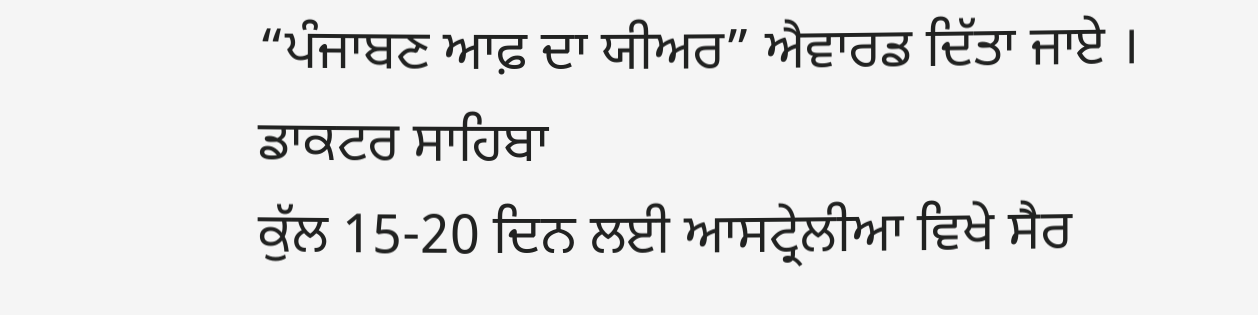“ਪੰਜਾਬਣ ਆਫ਼ ਦਾ ਯੀਅਰ” ਐਵਾਰਡ ਦਿੱਤਾ ਜਾਏ । ਡਾਕਟਰ ਸਾਹਿਬਾ
ਕੁੱਲ 15-20 ਦਿਨ ਲਈ ਆਸਟ੍ਰੇਲੀਆ ਵਿਖੇ ਸੈਰ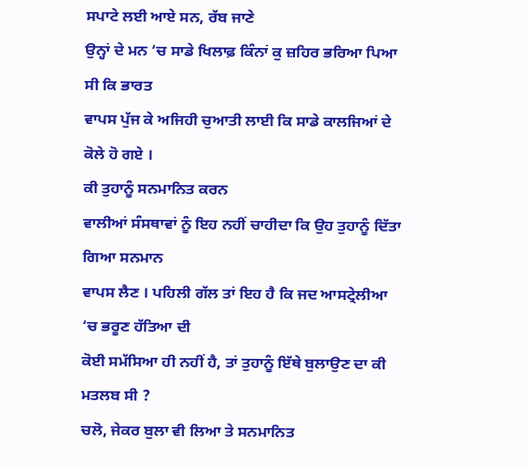ਸਪਾਟੇ ਲਈ ਆਏ ਸਨ, ਰੱਬ ਜਾਣੇ
ਉਨ੍ਹਾਂ ਦੇ ਮਨ ‘ਚ ਸਾਡੇ ਖਿਲਾਫ਼ ਕਿੰਨਾਂ ਕੁ ਜ਼ਹਿਰ ਭਰਿਆ ਪਿਆ ਸੀ ਕਿ ਭਾਰਤ
ਵਾਪਸ ਪੁੱਜ ਕੇ ਅਜਿਹੀ ਚੁਆਤੀ ਲਾਈ ਕਿ ਸਾਡੇ ਕਾਲਜਿਆਂ ਦੇ ਕੋਲੇ ਹੋ ਗਏ ।
ਕੀ ਤੁਹਾਨੂੰ ਸਨਮਾਨਿਤ ਕਰਨ
ਵਾਲੀਆਂ ਸੰਸਥਾਵਾਂ ਨੂੰ ਇਹ ਨਹੀਂ ਚਾਹੀਦਾ ਕਿ ਉਹ ਤੁਹਾਨੂੰ ਦਿੱਤਾ ਗਿਆ ਸਨਮਾਨ
ਵਾਪਸ ਲੈਣ । ਪਹਿਲੀ ਗੱਲ ਤਾਂ ਇਹ ਹੈ ਕਿ ਜਦ ਆਸਟ੍ਰੇਲੀਆ ‘ਚ ਭਰੂਣ ਹੱਤਿਆ ਦੀ
ਕੋਈ ਸਮੱਸਿਆ ਹੀ ਨਹੀਂ ਹੈ, ਤਾਂ ਤੁਹਾਨੂੰ ਇੱਥੇ ਬੁਲਾਉਣ ਦਾ ਕੀ ਮਤਲਬ ਸੀ ?
ਚਲੋ, ਜੇਕਰ ਬੁਲਾ ਵੀ ਲਿਆ ਤੇ ਸਨਮਾਨਿਤ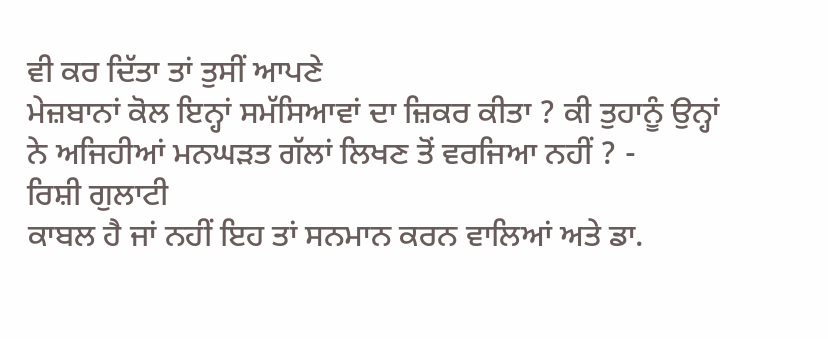ਵੀ ਕਰ ਦਿੱਤਾ ਤਾਂ ਤੁਸੀਂ ਆਪਣੇ
ਮੇਜ਼ਬਾਨਾਂ ਕੋਲ ਇਨ੍ਹਾਂ ਸਮੱਸਿਆਵਾਂ ਦਾ ਜ਼ਿਕਰ ਕੀਤਾ ? ਕੀ ਤੁਹਾਨੂੰ ਉਨ੍ਹਾਂ
ਨੇ ਅਜਿਹੀਆਂ ਮਨਘੜਤ ਗੱਲਾਂ ਲਿਖਣ ਤੋਂ ਵਰਜਿਆ ਨਹੀਂ ? -
ਰਿਸ਼ੀ ਗੁਲਾਟੀ
ਕਾਬਲ ਹੈ ਜਾਂ ਨਹੀਂ ਇਹ ਤਾਂ ਸਨਮਾਨ ਕਰਨ ਵਾਲਿਆਂ ਅਤੇ ਡਾ.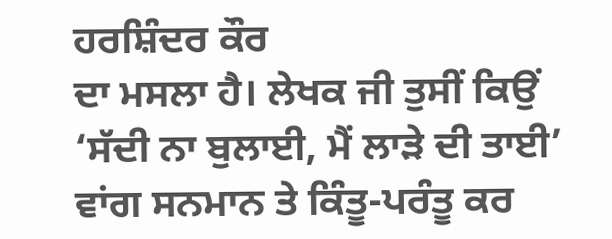ਹਰਸ਼ਿੰਦਰ ਕੌਰ
ਦਾ ਮਸਲਾ ਹੈ। ਲੇਖਕ ਜੀ ਤੁਸੀਂ ਕਿਉਂ ‘ਸੱਦੀ ਨਾ ਬੁਲਾਈ, ਮੈਂ ਲਾੜੇ ਦੀ ਤਾਈ’
ਵਾਂਗ ਸਨਮਾਨ ਤੇ ਕਿੰਤੂ-ਪਰੰਤੂ ਕਰ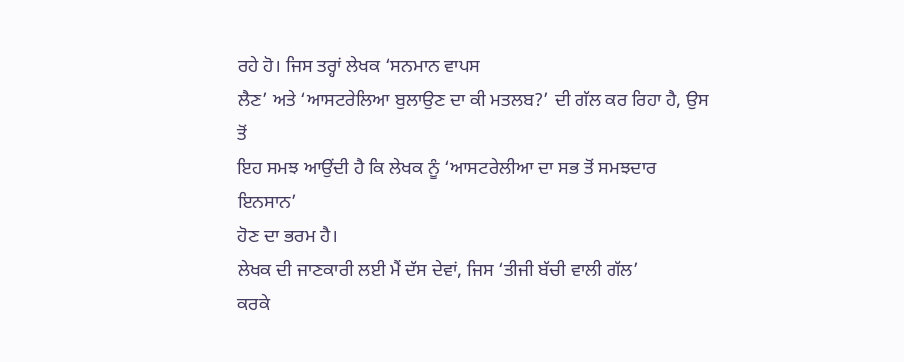ਰਹੇ ਹੋ। ਜਿਸ ਤਰ੍ਹਾਂ ਲੇਖਕ ‘ਸਨਮਾਨ ਵਾਪਸ
ਲੈਣ’ ਅਤੇ ‘ਆਸਟਰੇਲਿਆ ਬੁਲਾਉਣ ਦਾ ਕੀ ਮਤਲਬ?’ ਦੀ ਗੱਲ ਕਰ ਰਿਹਾ ਹੈ, ਉਸ ਤੋਂ
ਇਹ ਸਮਝ ਆਉਂਦੀ ਹੈ ਕਿ ਲੇਖਕ ਨੂੰ ‘ਆਸਟਰੇਲੀਆ ਦਾ ਸਭ ਤੋਂ ਸਮਝਦਾਰ ਇਨਸਾਨ’
ਹੋਣ ਦਾ ਭਰਮ ਹੈ।
ਲੇਖਕ ਦੀ ਜਾਣਕਾਰੀ ਲਈ ਮੈਂ ਦੱਸ ਦੇਵਾਂ, ਜਿਸ ‘ਤੀਜੀ ਬੱਚੀ ਵਾਲੀ ਗੱਲ’
ਕਰਕੇ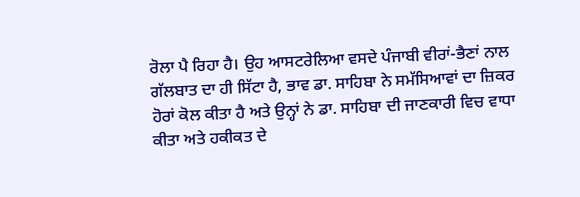ਰੋਲਾ ਪੈ ਰਿਹਾ ਹੈ। ਉਹ ਆਸਟਰੇਲਿਆ ਵਸਦੇ ਪੰਜਾਬੀ ਵੀਰਾਂ-ਭੈਣਾਂ ਨਾਲ
ਗੱਲਬਾਤ ਦਾ ਹੀ ਸਿੱਟਾ ਹੈ, ਭਾਵ ਡਾ. ਸਾਹਿਬਾ ਨੇ ਸਮੱਸਿਆਵਾਂ ਦਾ ਜ਼ਿਕਰ
ਹੋਰਾਂ ਕੋਲ ਕੀਤਾ ਹੈ ਅਤੇ ਉਨ੍ਹਾਂ ਨੇ ਡਾ. ਸਾਹਿਬਾ ਦੀ ਜਾਣਕਾਰੀ ਵਿਚ ਵਾਧਾ
ਕੀਤਾ ਅਤੇ ਹਕੀਕਤ ਦੇ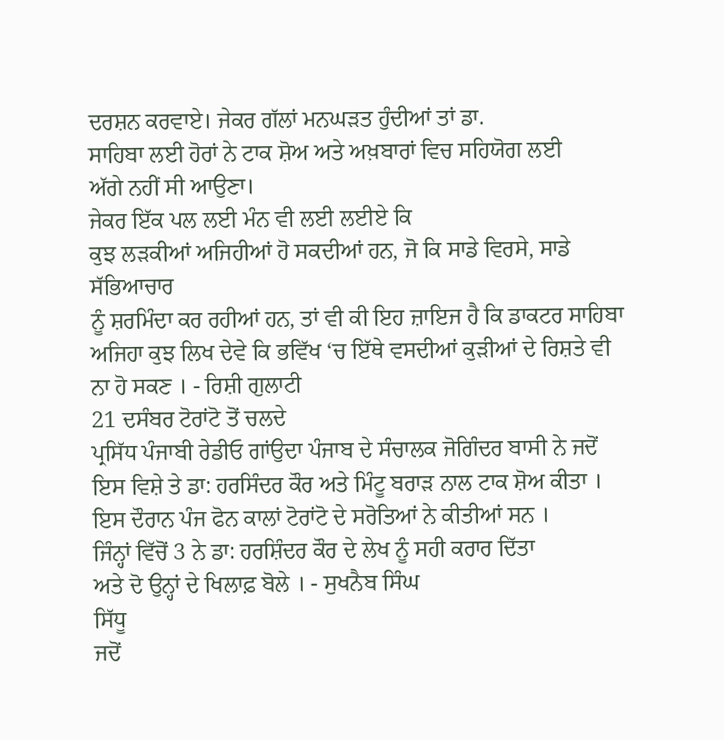ਦਰਸ਼ਨ ਕਰਵਾਏ। ਜੇਕਰ ਗੱਲਾਂ ਮਨਘੜਤ ਹੁੰਦੀਆਂ ਤਾਂ ਡਾ.
ਸਾਹਿਬਾ ਲਈ ਹੋਰਾਂ ਨੇ ਟਾਕ ਸ਼ੋਅ ਅਤੇ ਅਖ਼ਬਾਰਾਂ ਵਿਚ ਸਹਿਯੋਗ ਲਈ
ਅੱਗੇ ਨਹੀਂ ਸੀ ਆਉਣਾ।
ਜੇਕਰ ਇੱਕ ਪਲ ਲਈ ਮੰਨ ਵੀ ਲਈ ਲਈਏ ਕਿ
ਕੁਝ ਲੜਕੀਆਂ ਅਜਿਹੀਆਂ ਹੋ ਸਕਦੀਆਂ ਹਨ, ਜੋ ਕਿ ਸਾਡੇ ਵਿਰਸੇ, ਸਾਡੇ ਸੱਭਿਆਚਾਰ
ਨੂੰ ਸ਼ਰਮਿੰਦਾ ਕਰ ਰਹੀਆਂ ਹਨ, ਤਾਂ ਵੀ ਕੀ ਇਹ ਜ਼ਾਇਜ ਹੈ ਕਿ ਡਾਕਟਰ ਸਾਹਿਬਾ
ਅਜਿਹਾ ਕੁਝ ਲਿਖ ਦੇਵੇ ਕਿ ਭਵਿੱਖ ‘ਚ ਇੱਥੇ ਵਸਦੀਆਂ ਕੁੜੀਆਂ ਦੇ ਰਿਸ਼ਤੇ ਵੀ
ਨਾ ਹੋ ਸਕਣ । - ਰਿਸ਼ੀ ਗੁਲਾਟੀ
21 ਦਸੰਬਰ ਟੋਰਾਂਟੋ ਤੋਂ ਚਲਦੇ
ਪ੍ਰਸਿੱਧ ਪੰਜਾਬੀ ਰੇਡੀਓ ਗਾਂਉਦਾ ਪੰਜਾਬ ਦੇ ਸੰਚਾਲਕ ਜੋਗਿੰਦਰ ਬਾਸੀ ਨੇ ਜਦੋਂ
ਇਸ ਵਿਸ਼ੇ ਤੇ ਡਾ: ਹਰਸਿੰਦਰ ਕੌਰ ਅਤੇ ਮਿੰਟੂ ਬਰਾੜ ਨਾਲ ਟਾਕ ਸ਼ੋਅ ਕੀਤਾ ।
ਇਸ ਦੌਰਾਨ ਪੰਜ ਫੋਨ ਕਾਲਾਂ ਟੋਰਾਂਟੋ ਦੇ ਸਰੋਤਿਆਂ ਨੇ ਕੀਤੀਆਂ ਸਨ ।
ਜਿੰਨ੍ਹਾਂ ਵਿੱਚੋਂ 3 ਨੇ ਡਾ: ਹਰਸ਼ਿੰਦਰ ਕੌਰ ਦੇ ਲੇਖ ਨੂੰ ਸਹੀ ਕਰਾਰ ਦਿੱਤਾ
ਅਤੇ ਦੋ ਉਨ੍ਹਾਂ ਦੇ ਖਿਲਾਫ਼ ਬੋਲੇ । - ਸੁਖਨੈਬ ਸਿੰਘ
ਸਿੱਧੂ
ਜਦੋਂ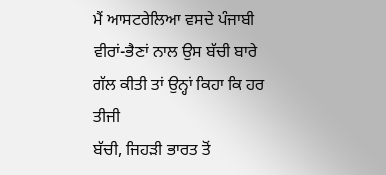ਮੈਂ ਆਸਟਰੇਲਿਆ ਵਸਦੇ ਪੰਜਾਬੀ
ਵੀਰਾਂ-ਭੈਣਾਂ ਨਾਲ ਉਸ ਬੱਚੀ ਬਾਰੇ ਗੱਲ ਕੀਤੀ ਤਾਂ ਉਨ੍ਹਾਂ ਕਿਹਾ ਕਿ ਹਰ ਤੀਜੀ
ਬੱਚੀ, ਜਿਹੜੀ ਭਾਰਤ ਤੋਂ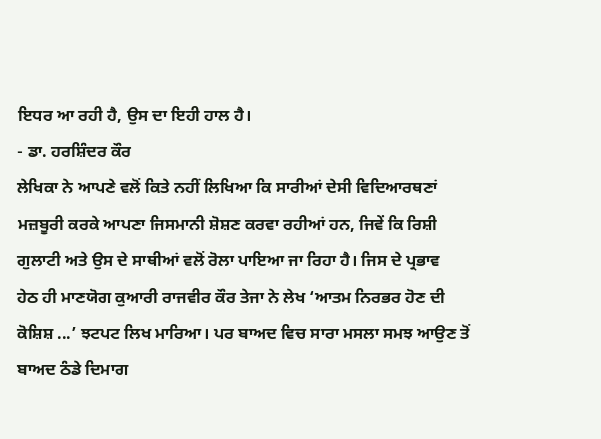ਇਧਰ ਆ ਰਹੀ ਹੈ, ਉਸ ਦਾ ਇਹੀ ਹਾਲ ਹੈ।
- ਡਾ. ਹਰਸ਼ਿੰਦਰ ਕੌਰ
ਲੇਖਿਕਾ ਨੇ ਆਪਣੇ ਵਲੋਂ ਕਿਤੇ ਨਹੀਂ ਲਿਖਿਆ ਕਿ ਸਾਰੀਆਂ ਦੇਸੀ ਵਿਦਿਆਰਥਣਾਂ
ਮਜ਼ਬੂਰੀ ਕਰਕੇ ਆਪਣਾ ਜਿਸਮਾਨੀ ਸ਼ੋਸ਼ਣ ਕਰਵਾ ਰਹੀਆਂ ਹਨ, ਜਿਵੇਂ ਕਿ ਰਿਸ਼ੀ
ਗੁਲਾਟੀ ਅਤੇ ਉਸ ਦੇ ਸਾਥੀਆਂ ਵਲੋਂ ਰੋਲਾ ਪਾਇਆ ਜਾ ਰਿਹਾ ਹੈ। ਜਿਸ ਦੇ ਪ੍ਰਭਾਵ
ਹੇਠ ਹੀ ਮਾਣਯੋਗ ਕੁਆਰੀ ਰਾਜਵੀਰ ਕੌਰ ਤੇਜਾ ਨੇ ਲੇਖ ‘ਆਤਮ ਨਿਰਭਰ ਹੋਣ ਦੀ
ਕੋਸ਼ਿਸ਼ ...’ ਝਟਪਟ ਲਿਖ ਮਾਰਿਆ। ਪਰ ਬਾਅਦ ਵਿਚ ਸਾਰਾ ਮਸਲਾ ਸਮਝ ਆਉਣ ਤੋਂ
ਬਾਅਦ ਠੰਡੇ ਦਿਮਾਗ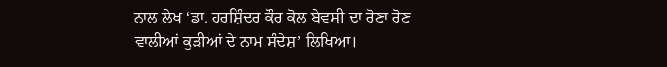ਨਾਲ ਲੇਖ ‘ਡਾ. ਹਰਸ਼ਿੰਦਰ ਕੌਰ ਕੋਲ ਬੇਵਸੀ ਦਾ ਰੋਣਾ ਰੋਣ
ਵਾਲੀਆਂ ਕੁੜੀਆਂ ਦੇ ਨਾਮ ਸੰਦੇਸ਼’ ਲਿਖਿਆ।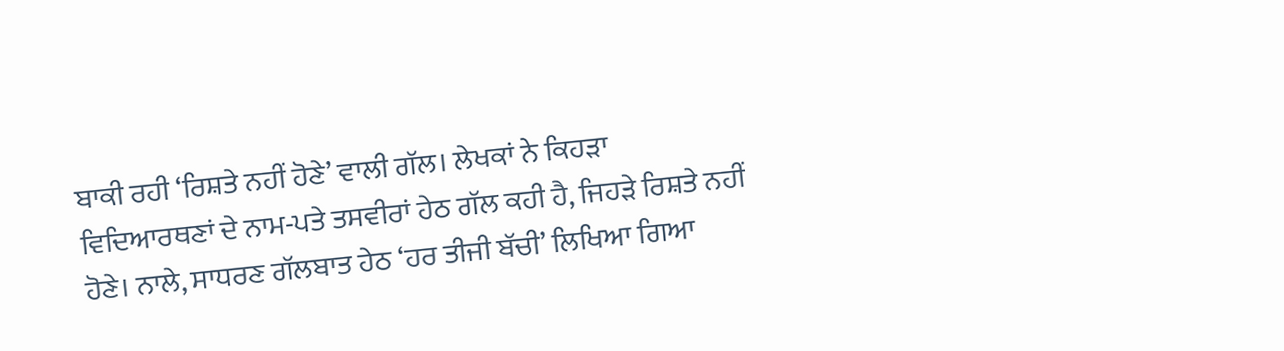ਬਾਕੀ ਰਹੀ ‘ਰਿਸ਼ਤੇ ਨਹੀਂ ਹੋਣੇ’ ਵਾਲੀ ਗੱਲ। ਲੇਖਕਾਂ ਨੇ ਕਿਹੜਾ
ਵਿਦਿਆਰਥਣਾਂ ਦੇ ਨਾਮ-ਪਤੇ ਤਸਵੀਰਾਂ ਹੇਠ ਗੱਲ ਕਹੀ ਹੈ, ਜਿਹੜੇ ਰਿਸ਼ਤੇ ਨਹੀਂ
ਹੋਣੇ। ਨਾਲੇ, ਸਾਧਰਣ ਗੱਲਬਾਤ ਹੇਠ ‘ਹਰ ਤੀਜੀ ਬੱਚੀ’ ਲਿਖਿਆ ਗਿਆ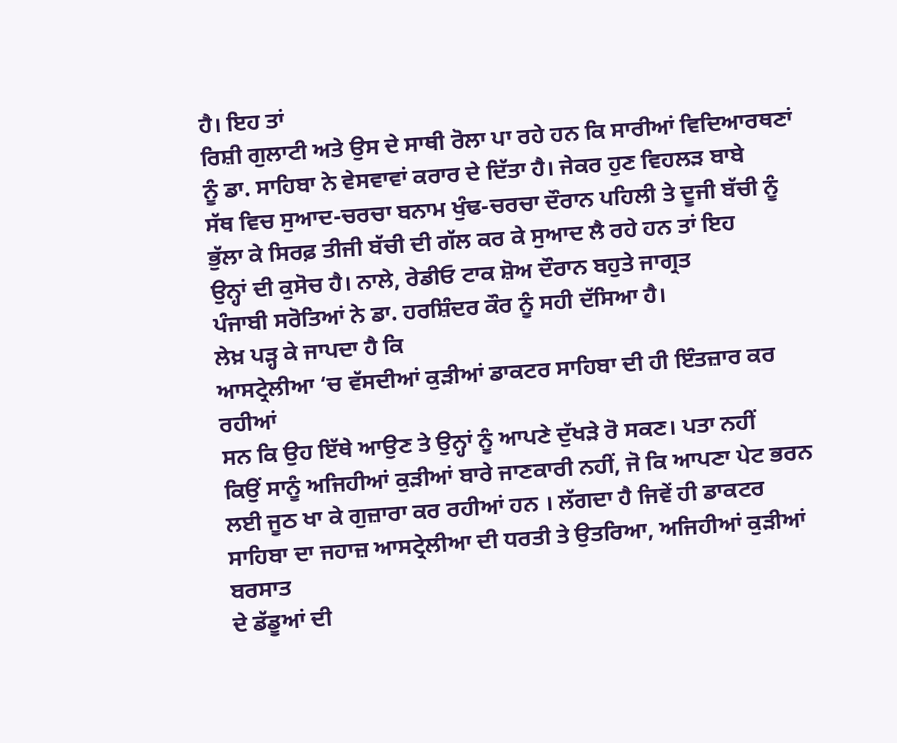ਹੈ। ਇਹ ਤਾਂ
ਰਿਸ਼ੀ ਗੁਲਾਟੀ ਅਤੇ ਉਸ ਦੇ ਸਾਥੀ ਰੋਲਾ ਪਾ ਰਹੇ ਹਨ ਕਿ ਸਾਰੀਆਂ ਵਿਦਿਆਰਥਣਾਂ
ਨੂੰ ਡਾ. ਸਾਹਿਬਾ ਨੇ ਵੇਸਵਾਵਾਂ ਕਰਾਰ ਦੇ ਦਿੱਤਾ ਹੈ। ਜੇਕਰ ਹੁਣ ਵਿਹਲੜ ਬਾਬੇ
ਸੱਥ ਵਿਚ ਸੁਆਦ-ਚਰਚਾ ਬਨਾਮ ਖੁੰਢ-ਚਰਚਾ ਦੌਰਾਨ ਪਹਿਲੀ ਤੇ ਦੂਜੀ ਬੱਚੀ ਨੂੰ
ਭੁੱਲਾ ਕੇ ਸਿਰਫ਼ ਤੀਜੀ ਬੱਚੀ ਦੀ ਗੱਲ ਕਰ ਕੇ ਸੁਆਦ ਲੈ ਰਹੇ ਹਨ ਤਾਂ ਇਹ
ਉਨ੍ਹਾਂ ਦੀ ਕੁਸੋਚ ਹੈ। ਨਾਲੇ, ਰੇਡੀਓ ਟਾਕ ਸ਼ੋਅ ਦੌਰਾਨ ਬਹੁਤੇ ਜਾਗ੍ਰਤ
ਪੰਜਾਬੀ ਸਰੋਤਿਆਂ ਨੇ ਡਾ. ਹਰਸ਼ਿੰਦਰ ਕੌਰ ਨੂੰ ਸਹੀ ਦੱਸਿਆ ਹੈ।
ਲੇਖ਼ ਪੜ੍ਹ ਕੇ ਜਾਪਦਾ ਹੈ ਕਿ
ਆਸਟ੍ਰੇਲੀਆ ‘ਚ ਵੱਸਦੀਆਂ ਕੁੜੀਆਂ ਡਾਕਟਰ ਸਾਹਿਬਾ ਦੀ ਹੀ ਇੰਤਜ਼ਾਰ ਕਰ ਰਹੀਆਂ
ਸਨ ਕਿ ਉਹ ਇੱਥੇ ਆਉਣ ਤੇ ਉਨ੍ਹਾਂ ਨੂੰ ਆਪਣੇ ਦੁੱਖੜੇ ਰੋ ਸਕਣ। ਪਤਾ ਨਹੀਂ
ਕਿਉਂ ਸਾਨੂੰ ਅਜਿਹੀਆਂ ਕੁੜੀਆਂ ਬਾਰੇ ਜਾਣਕਾਰੀ ਨਹੀਂ, ਜੋ ਕਿ ਆਪਣਾ ਪੇਟ ਭਰਨ
ਲਈ ਜੂਠ ਖਾ ਕੇ ਗੁਜ਼ਾਰਾ ਕਰ ਰਹੀਆਂ ਹਨ । ਲੱਗਦਾ ਹੈ ਜਿਵੇਂ ਹੀ ਡਾਕਟਰ
ਸਾਹਿਬਾ ਦਾ ਜਹਾਜ਼ ਆਸਟ੍ਰੇਲੀਆ ਦੀ ਧਰਤੀ ਤੇ ਉਤਰਿਆ, ਅਜਿਹੀਆਂ ਕੁੜੀਆਂ ਬਰਸਾਤ
ਦੇ ਡੱਡੂਆਂ ਦੀ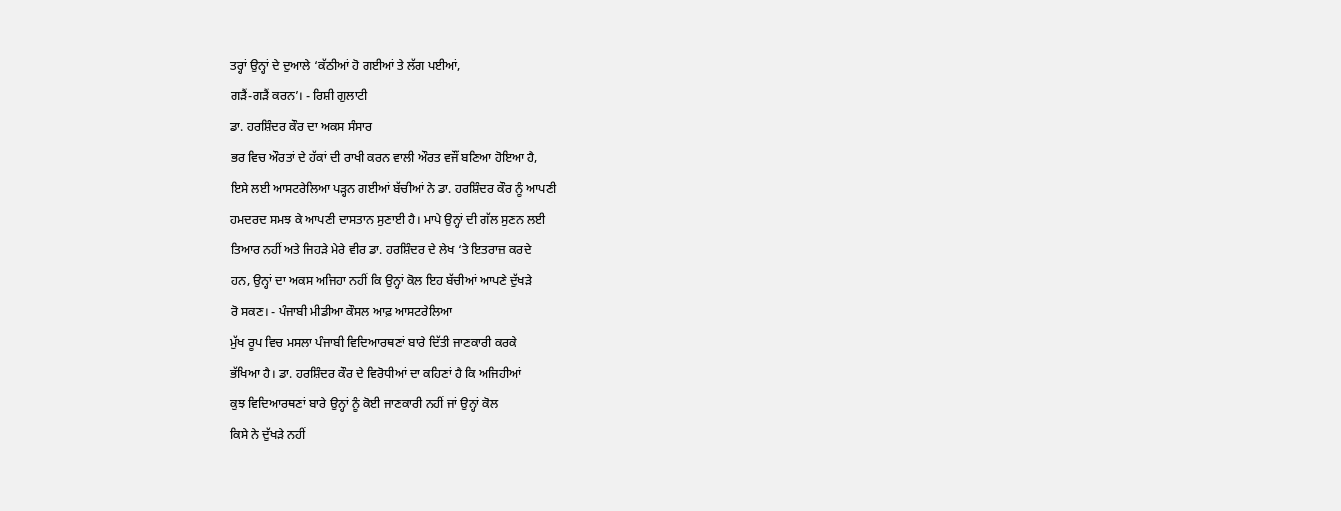ਤਰ੍ਹਾਂ ਉਨ੍ਹਾਂ ਦੇ ਦੁਆਲੇ ‘ਕੱਠੀਆਂ ਹੋ ਗਈਆਂ ਤੇ ਲੱਗ ਪਈਆਂ,
ਗੜੈਂ-ਗੜੈਂ ਕਰਨ’। - ਰਿਸ਼ੀ ਗੁਲਾਟੀ
ਡਾ. ਹਰਸ਼ਿੰਦਰ ਕੌਰ ਦਾ ਅਕਸ ਸੰਸਾਰ
ਭਰ ਵਿਚ ਔਰਤਾਂ ਦੇ ਹੱਕਾਂ ਦੀ ਰਾਖੀ ਕਰਨ ਵਾਲੀ ਔਰਤ ਵਜੌਂ ਬਣਿਆ ਹੋਇਆ ਹੈ,
ਇਸੇ ਲਈ ਆਸਟਰੇਲਿਆ ਪੜ੍ਹਨ ਗਈਆਂ ਬੱਚੀਆਂ ਨੇ ਡਾ. ਹਰਸ਼ਿੰਦਰ ਕੌਰ ਨੂੰ ਆਪਣੀ
ਹਮਦਰਦ ਸਮਝ ਕੇ ਆਪਣੀ ਦਾਸਤਾਨ ਸੁਣਾਈ ਹੈ। ਮਾਪੇ ਉਨ੍ਹਾਂ ਦੀ ਗੱਲ ਸੁਣਨ ਲਈ
ਤਿਆਰ ਨਹੀਂ ਅਤੇ ਜਿਹੜੇ ਮੇਰੇ ਵੀਰ ਡਾ. ਹਰਸ਼ਿੰਦਰ ਦੇ ਲੇਖ ‘ਤੇ ਇਤਰਾਜ਼ ਕਰਦੇ
ਹਨ, ਉਨ੍ਹਾਂ ਦਾ ਅਕਸ ਅਜਿਹਾ ਨਹੀਂ ਕਿ ਉਨ੍ਹਾਂ ਕੋਲ ਇਹ ਬੱਚੀਆਂ ਆਪਣੇ ਦੁੱਖੜੇ
ਰੋ ਸਕਣ। - ਪੰਜਾਬੀ ਮੀਡੀਆ ਕੌਸਲ ਆਫ਼ ਆਸਟਰੇਲਿਆ
ਮੁੱਖ ਰੂਪ ਵਿਚ ਮਸਲਾ ਪੰਜਾਬੀ ਵਿਦਿਆਰਥਣਾਂ ਬਾਰੇ ਦਿੱਤੀ ਜਾਣਕਾਰੀ ਕਰਕੇ
ਭੱਖਿਆ ਹੈ। ਡਾ. ਹਰਸ਼ਿੰਦਰ ਕੌਰ ਦੇ ਵਿਰੋਧੀਆਂ ਦਾ ਕਹਿਣਾਂ ਹੈ ਕਿ ਅਜਿਹੀਆਂ
ਕੁਝ ਵਿਦਿਆਰਥਣਾਂ ਬਾਰੇ ਉਨ੍ਹਾਂ ਨੂੰ ਕੋਈ ਜਾਣਕਾਰੀ ਨਹੀਂ ਜਾਂ ਉਨ੍ਹਾਂ ਕੋਲ
ਕਿਸੇ ਨੇ ਦੁੱਖੜੇ ਨਹੀਂ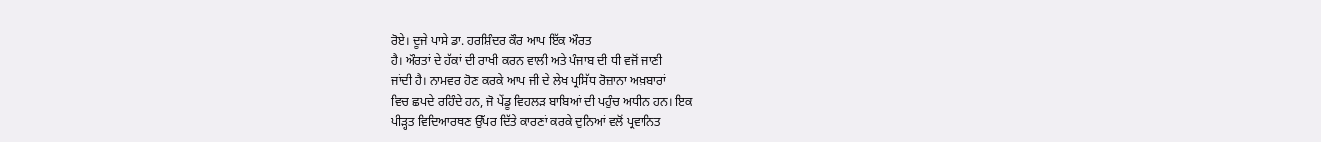ਰੋਏ। ਦੂਜੇ ਪਾਸੇ ਡਾ. ਹਰਸ਼ਿੰਦਰ ਕੌਰ ਆਪ ਇੱਕ ਔਰਤ
ਹੈ। ਔਰਤਾਂ ਦੇ ਹੱਕਾਂ ਦੀ ਰਾਖੀ ਕਰਨ ਵਾਲੀ ਅਤੇ ਪੰਜਾਬ ਦੀ ਧੀ ਵਜੋਂ ਜਾਣੀ
ਜਾਂਦੀ ਹੈ। ਨਾਮਵਰ ਹੋਣ ਕਰਕੇ ਆਪ ਜੀ ਦੇ ਲੇਖ ਪ੍ਰਸਿੱਧ ਰੋਜ਼ਾਨਾ ਅਖ਼ਬਾਰਾਂ
ਵਿਚ ਛਪਦੇ ਰਹਿੰਦੇ ਹਨ, ਜੋ ਪੇਂਡੂ ਵਿਹਲੜ ਬਾਬਿਆਂ ਦੀ ਪਹੁੰਚ ਅਧੀਨ ਹਨ। ਇਕ
ਪੀੜ੍ਹਤ ਵਿਦਿਆਰਥਣ ਉੱਪਰ ਦਿੱਤੇ ਕਾਰਣਾਂ ਕਰਕੇ ਦੁਨਿਆਂ ਵਲੋਂ ਪ੍ਰਵਾਨਿਤ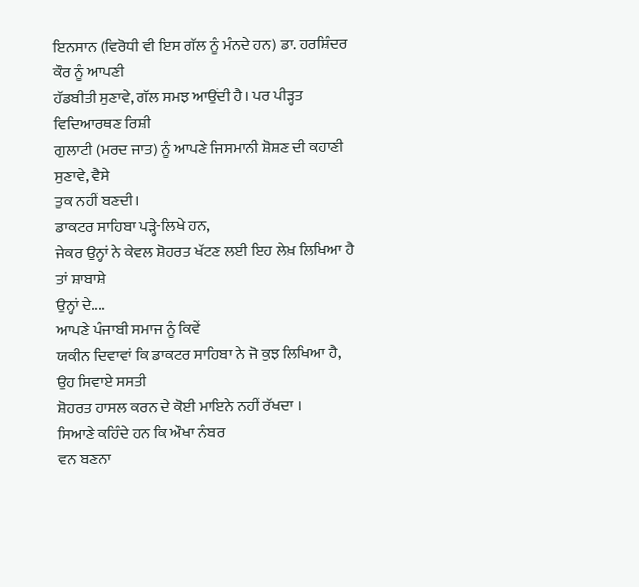ਇਨਸਾਨ (ਵਿਰੋਧੀ ਵੀ ਇਸ ਗੱਲ ਨੂੰ ਮੰਨਦੇ ਹਨ) ਡਾ. ਹਰਸ਼ਿੰਦਰ ਕੌਰ ਨੂੰ ਆਪਣੀ
ਹੱਡਬੀਤੀ ਸੁਣਾਵੇ, ਗੱਲ ਸਮਝ ਆਉਂਦੀ ਹੈ। ਪਰ ਪੀੜ੍ਹਤ ਵਿਦਿਆਰਥਣ ਰਿਸ਼ੀ
ਗੁਲਾਟੀ (ਮਰਦ ਜਾਤ) ਨੂੰ ਆਪਣੇ ਜਿਸਮਾਨੀ ਸ਼ੋਸ਼ਣ ਦੀ ਕਹਾਣੀ ਸੁਣਾਵੇ, ਵੈਸੇ
ਤੁਕ ਨਹੀਂ ਬਣਦੀ।
ਡਾਕਟਰ ਸਾਹਿਬਾ ਪੜ੍ਹੇ-ਲਿਖੇ ਹਨ,
ਜੇਕਰ ਉਨ੍ਹਾਂ ਨੇ ਕੇਵਲ ਸ਼ੋਹਰਤ ਖੱਟਣ ਲਈ ਇਹ ਲੇਖ਼ ਲਿਖਿਆ ਹੈ ਤਾਂ ਸ਼ਾਬਾਸ਼ੇ
ਉਨ੍ਹਾਂ ਦੇ....
ਆਪਣੇ ਪੰਜਾਬੀ ਸਮਾਜ ਨੂੰ ਕਿਵੇਂ
ਯਕੀਨ ਦਿਵਾਵਾਂ ਕਿ ਡਾਕਟਰ ਸਾਹਿਬਾ ਨੇ ਜੋ ਕੁਝ ਲਿਖਿਆ ਹੈ, ਉਹ ਸਿਵਾਏ ਸਸਤੀ
ਸ਼ੋਹਰਤ ਹਾਸਲ ਕਰਨ ਦੇ ਕੋਈ ਮਾਇਨੇ ਨਹੀਂ ਰੱਖਦਾ ।
ਸਿਆਣੇ ਕਹਿੰਦੇ ਹਨ ਕਿ ਔਖਾ ਨੰਬਰ
ਵਨ ਬਣਨਾ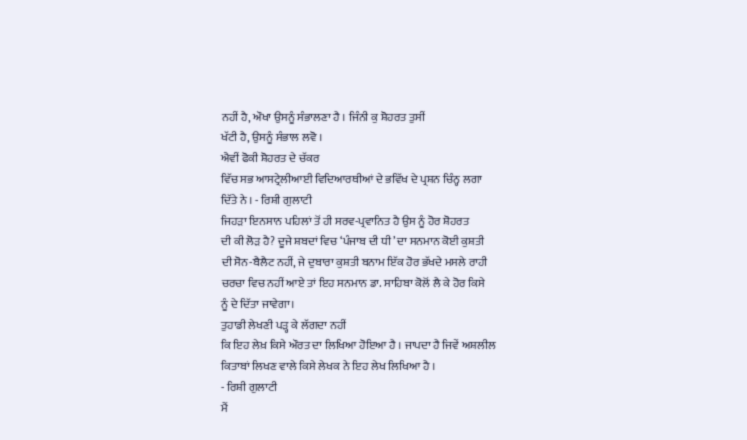ਨਹੀਂ ਹੈ, ਔਖਾ ਉਸਨੂੰ ਸੰਭਾਲਣਾ ਹੈ । ਜਿੰਨੀ ਕੁ ਸ਼ੋਹਰਤ ਤੁਸੀਂ
ਖੱਟੀ ਹੈ, ਉਸਨੂੰ ਸੰਭਾਲ ਲਵੋ ।
ਐਵੀਂ ਫੋਕੀ ਸ਼ੋਹਰਤ ਦੇ ਚੱਕਰ
ਵਿੱਚ ਸਭ ਆਸਟ੍ਰੇਲੀਆਈ ਵਿਦਿਆਰਥੀਆਂ ਦੇ ਭਵਿੱਖ ਦੇ ਪ੍ਰਸ਼ਨ ਚਿੰਨ੍ਹ ਲਗਾ
ਦਿੱਤੇ ਨੇ । - ਰਿਸ਼ੀ ਗੁਲਾਟੀ
ਜਿਹੜਾ ਇਨਸਾਨ ਪਹਿਲਾਂ ਤੋਂ ਹੀ ਸਰਵ-ਪ੍ਰਵਾਨਿਤ ਹੈ ਉਸ ਨੂੰ ਹੋਰ ਸ਼ੋਹਰਤ
ਦੀ ਕੀ ਲੋੜ ਹੈ? ਦੂਜੇ ਸ਼ਬਦਾਂ ਵਿਚ ‘ਪੰਜਾਬ ਦੀ ਧੀ’ ਦਾ ਸਨਮਾਨ ਕੋਈ ਕੁਸ਼ਤੀ
ਦੀ ਸੋਨ-ਬੈਲੈਟ ਨਹੀਂ, ਜੇ ਦੁਬਾਰਾ ਕੁਸ਼ਤੀ ਬਨਾਮ ਇੱਕ ਹੋਰ ਭੱਖਦੇ ਮਸਲੇ ਰਾਹੀ
ਚਰਚਾ ਵਿਚ ਨਹੀਂ ਆਏ ਤਾਂ ਇਹ ਸਨਮਾਨ ਡਾ. ਸਾਹਿਬਾ ਕੋਲੋਂ ਲੈ ਕੇ ਹੋਰ ਕਿਸੇ
ਨੂੰ ਦੇ ਦਿੱਤਾ ਜਾਵੇਗਾ।
ਤੁਹਾਡੀ ਲੇਖਣੀ ਪੜ੍ਹ ਕੇ ਲੱਗਦਾ ਨਹੀਂ
ਕਿ ਇਹ ਲੇਖ਼ ਕਿਸੇ ਔਰਤ ਦਾ ਲਿਖਿਆ ਹੋਇਆ ਹੈ । ਜਾਪਦਾ ਹੈ ਜਿਵੇਂ ਅਸ਼ਲੀਲ
ਕਿਤਾਬਾਂ ਲਿਖਣ ਵਾਲੇ ਕਿਸੇ ਲੇਖਕ ਨੇ ਇਹ ਲੇਖ ਲਿਖਿਆ ਹੈ ।
- ਰਿਸ਼ੀ ਗੁਲਾਟੀ
ਮੈਂ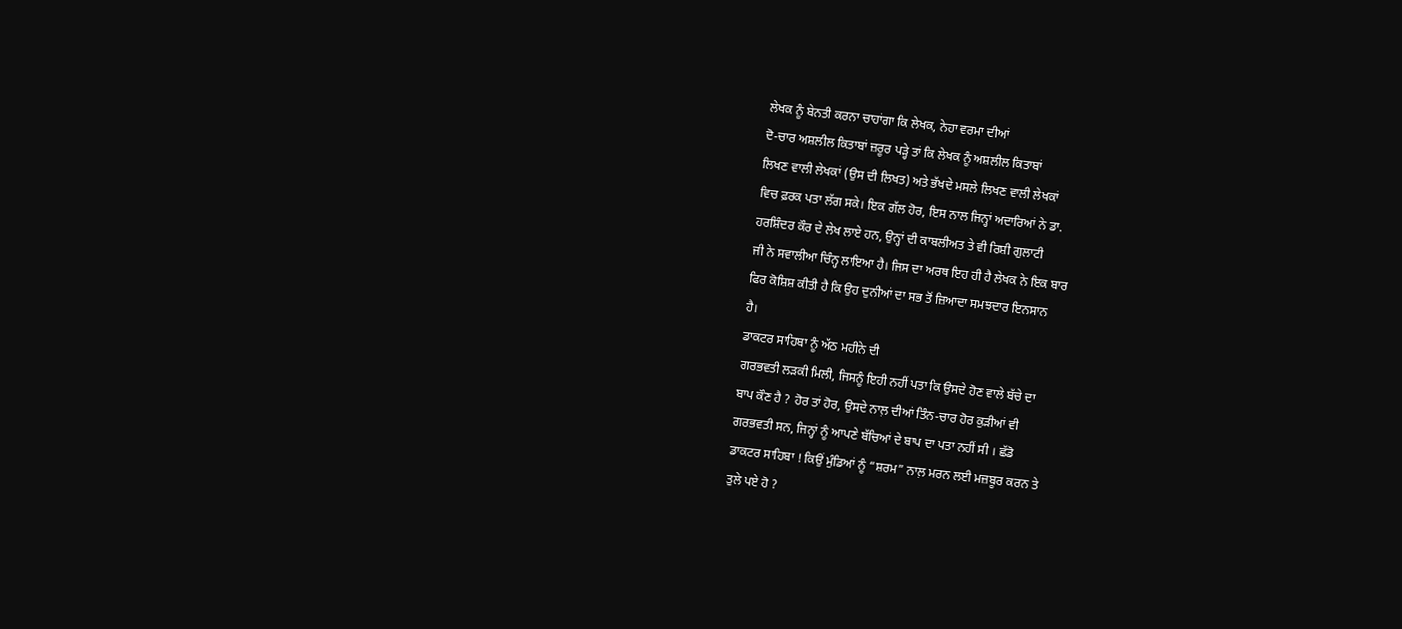ਲੇਖਕ ਨੂੰ ਬੇਨਤੀ ਕਰਨਾ ਚਾਹਾਂਗਾ ਕਿ ਲੇਖਕ, ਨੇਹਾ ਵਰਮਾ ਦੀਆਂ
ਦੋ-ਚਾਰ ਅਸ਼ਲੀਲ ਕਿਤਾਬਾਂ ਜ਼ਰੂਰ ਪੜ੍ਹੇ ਤਾਂ ਕਿ ਲੇਖਕ ਨੂੰ ਅਸ਼ਲੀਲ ਕਿਤਾਬਾਂ
ਲਿਖਣ ਵਾਲੀ ਲੇਖਕਾਂ (ਉਸ ਦੀ ਲਿਖਤ) ਅਤੇ ਭੱਖਦੇ ਮਸਲੇ ਲਿਖਣ ਵਾਲੀ ਲੇਖਕਾਂ
ਵਿਚ ਫ਼ਰਕ ਪਤਾ ਲੱਗ ਸਕੇ। ਇਕ ਗੱਲ ਹੋਰ, ਇਸ ਨਾਲ ਜਿਨ੍ਹਾਂ ਅਦਾਰਿਆਂ ਨੇ ਡਾ.
ਹਰਸ਼ਿੰਦਰ ਕੌਰ ਦੇ ਲੇਖ ਲਾਏ ਹਨ, ਉਨ੍ਹਾਂ ਦੀ ਕਾਬਲੀਅਤ ਤੇ ਵੀ ਰਿਸ਼ੀ ਗੁਲਾਟੀ
ਜੀ ਨੇ ਸਵਾਲੀਆ ਚਿੰਨ੍ਹ ਲਾਇਆ ਹੈ। ਜਿਸ ਦਾ ਅਰਥ ਇਹ ਹੀ ਹੈ ਲੇਖਕ ਨੇ ਇਕ ਬਾਰ
ਫਿਰ ਕੋਸ਼ਿਸ਼ ਕੀਤੀ ਹੈ ਕਿ ਉਹ ਦੁਨੀਆਂ ਦਾ ਸਭ ਤੋਂ ਜ਼ਿਆਦਾ ਸਮਝਦਾਰ ਇਨਸਾਨ
ਹੈ।
ਡਾਕਟਰ ਸਾਹਿਬਾ ਨੂੰ ਅੱਠ ਮਹੀਨੇ ਦੀ
ਗਰਭਵਤੀ ਲੜਕੀ ਮਿਲੀ, ਜਿਸਨੂੰ ਇਹੀ ਨਹੀਂ ਪਤਾ ਕਿ ਉਸਦੇ ਹੋਣ ਵਾਲੇ ਬੱਚੇ ਦਾ
ਬਾਪ ਕੌਣ ਹੈ ? ਹੋਰ ਤਾਂ ਹੋਰ, ਉਸਦੇ ਨਾਲ਼ ਦੀਆਂ ਤਿੰਨ-ਚਾਰ ਹੋਰ ਕੁੜੀਆਂ ਵੀ
ਗਰਭਵਤੀ ਸਨ, ਜਿਨ੍ਹਾਂ ਨੂੰ ਆਪਣੇ ਬੱਚਿਆਂ ਦੇ ਬਾਪ ਦਾ ਪਤਾ ਨਹੀਂ ਸੀ । ਛੱਡੋ
ਡਾਕਟਰ ਸਾਹਿਬਾ ! ਕਿਉਂ ਮੁੰਡਿਆਂ ਨੂੰ “ਸ਼ਰਮ” ਨਾਲ਼ ਮਰਨ ਲਈ ਮਜ਼ਬੂਰ ਕਰਨ ਤੇ
ਤੁਲੇ ਪਏ ਹੋ ?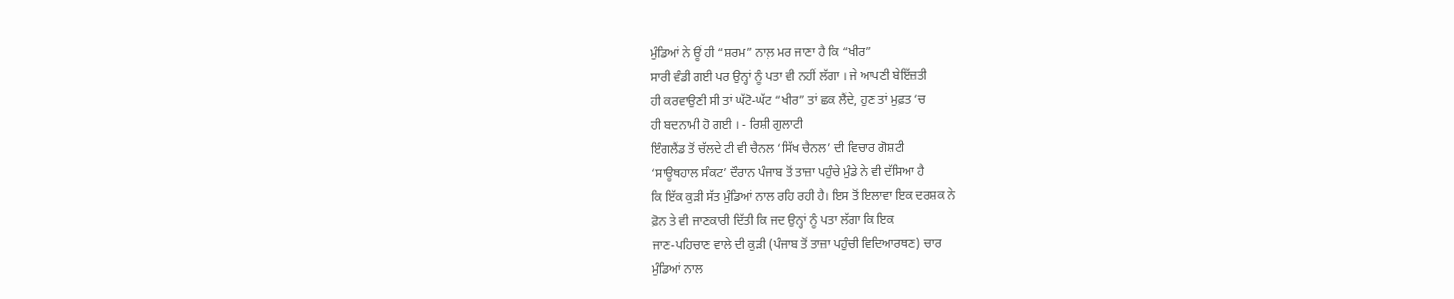ਮੁੰਡਿਆਂ ਨੇ ਊਂ ਹੀ “ਸ਼ਰਮ” ਨਾਲ਼ ਮਰ ਜਾਣਾ ਹੈ ਕਿ “ਖੀਰ”
ਸਾਰੀ ਵੰਡੀ ਗਈ ਪਰ ਉਨ੍ਹਾਂ ਨੂੰ ਪਤਾ ਵੀ ਨਹੀਂ ਲੱਗਾ । ਜੇ ਆਪਣੀ ਬੇਇੱਜ਼ਤੀ
ਹੀ ਕਰਵਾਉਣੀ ਸੀ ਤਾਂ ਘੱਟੋ-ਘੱਟ “ਖੀਰ” ਤਾਂ ਛਕ ਲੈਂਦੇ, ਹੁਣ ਤਾਂ ਮੁਫ਼ਤ ‘ਚ
ਹੀ ਬਦਨਾਮੀ ਹੋ ਗਈ । - ਰਿਸ਼ੀ ਗੁਲਾਟੀ
ਇੰਗਲੈਂਡ ਤੋਂ ਚੱਲਦੇ ਟੀ ਵੀ ਚੈਨਲ ‘ਸਿੱਖ ਚੈਨਲ’ ਦੀ ਵਿਚਾਰ ਗੋਸ਼ਟੀ
‘ਸਾਊਥਹਾਲ ਸੰਕਟ’ ਦੌਰਾਨ ਪੰਜਾਬ ਤੋਂ ਤਾਜ਼ਾ ਪਹੁੰਚੇ ਮੁੰਡੇ ਨੇ ਵੀ ਦੱਸਿਆ ਹੈ
ਕਿ ਇੱਕ ਕੁੜੀ ਸੱਤ ਮੁੰਡਿਆਂ ਨਾਲ ਰਹਿ ਰਹੀ ਹੈ। ਇਸ ਤੋਂ ਇਲਾਵਾ ਇਕ ਦਰਸ਼ਕ ਨੇ
ਫ਼ੋਨ ਤੇ ਵੀ ਜਾਣਕਾਰੀ ਦਿੱਤੀ ਕਿ ਜਦ ਉਨ੍ਹਾਂ ਨੂੰ ਪਤਾ ਲੱਗਾ ਕਿ ਇਕ
ਜਾਣ-ਪਹਿਚਾਣ ਵਾਲੇ ਦੀ ਕੁੜੀ (ਪੰਜਾਬ ਤੋਂ ਤਾਜ਼ਾ ਪਹੁੰਚੀ ਵਿਦਿਆਰਥਣ) ਚਾਰ
ਮੁੰਡਿਆਂ ਨਾਲ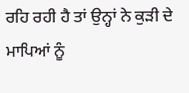ਰਹਿ ਰਹੀ ਹੈ ਤਾਂ ਉਨ੍ਹਾਂ ਨੇ ਕੁੜੀ ਦੇ ਮਾਪਿਆਂ ਨੂੰ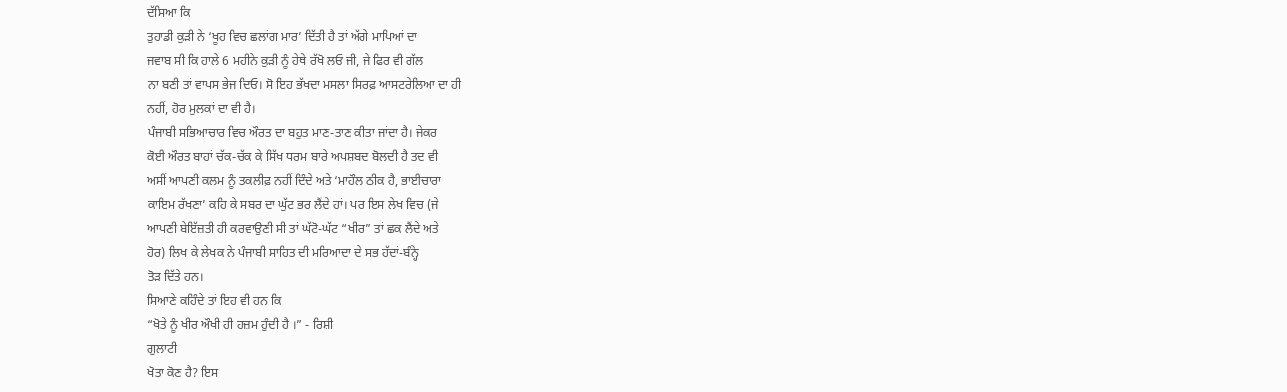ਦੱਸਿਆ ਕਿ
ਤੁਹਾਡੀ ਕੁੜੀ ਨੇ ‘ਖੂਹ ਵਿਚ ਛਲਾਂਗ ਮਾਰ’ ਦਿੱਤੀ ਹੈ ਤਾਂ ਅੱਗੇ ਮਾਪਿਆਂ ਦਾ
ਜਵਾਬ ਸੀ ਕਿ ਹਾਲੇ 6 ਮਹੀਨੇ ਕੁੜੀ ਨੂੰ ਹੇਥੇ ਰੱਖੋ ਲਓ ਜੀ, ਜੇ ਫਿਰ ਵੀ ਗੱਲ
ਨਾ ਬਣੀ ਤਾਂ ਵਾਪਸ ਭੇਜ ਦਿਓ। ਸੋ ਇਹ ਭੱਖਦਾ ਮਸਲਾ ਸਿਰਫ਼ ਆਸਟਰੇਲਿਆ ਦਾ ਹੀ
ਨਹੀਂ, ਹੋਰ ਮੁਲਕਾਂ ਦਾ ਵੀ ਹੈ।
ਪੰਜਾਬੀ ਸਭਿਆਚਾਰ ਵਿਚ ਔਰਤ ਦਾ ਬਹੁਤ ਮਾਣ-ਤਾਣ ਕੀਤਾ ਜਾਂਦਾ ਹੈ। ਜੇਕਰ
ਕੋਈ ਔਰਤ ਬਾਹਾਂ ਚੱਕ-ਚੱਕ ਕੇ ਸਿੱਖ ਧਰਮ ਬਾਰੇ ਅਪਸ਼ਬਦ ਬੋਲਦੀ ਹੈ ਤਦ ਵੀ
ਅਸੀਂ ਆਪਣੀ ਕਲਮ ਨੂੰ ਤਕਲੀਫ਼ ਨਹੀਂ ਦਿੰਦੇ ਅਤੇ ‘ਮਾਹੌਲ ਠੀਕ ਹੈ, ਭਾਈਚਾਰਾ
ਕਾਇਮ ਰੱਖਣਾ’ ਕਹਿ ਕੇ ਸਬਰ ਦਾ ਘੁੱਟ ਭਰ ਲੈਂਦੇ ਹਾਂ। ਪਰ ਇਸ ਲੇਖ ਵਿਚ (ਜੇ
ਆਪਣੀ ਬੇਇੱਜ਼ਤੀ ਹੀ ਕਰਵਾਉਣੀ ਸੀ ਤਾਂ ਘੱਟੋ-ਘੱਟ “ਖੀਰ” ਤਾਂ ਛਕ ਲੈਂਦੇ ਅਤੇ
ਹੋਰ) ਲਿਖ ਕੇ ਲੇਖਕ ਨੇ ਪੰਜਾਬੀ ਸਾਹਿਤ ਦੀ ਮਰਿਆਦਾ ਦੇ ਸਭ ਹੱਦਾਂ-ਬੰਨ੍ਹੇ
ਤੋੜ ਦਿੱਤੇ ਹਨ।
ਸਿਆਣੇ ਕਹਿੰਦੇ ਤਾਂ ਇਹ ਵੀ ਹਨ ਕਿ
“ਖੋਤੇ ਨੂੰ ਖੀਰ ਔਖੀ ਹੀ ਹਜ਼ਮ ਹੁੰਦੀ ਹੈ ।” - ਰਿਸ਼ੀ
ਗੁਲਾਟੀ
ਖੋਤਾ ਕੋਣ ਹੈ? ਇਸ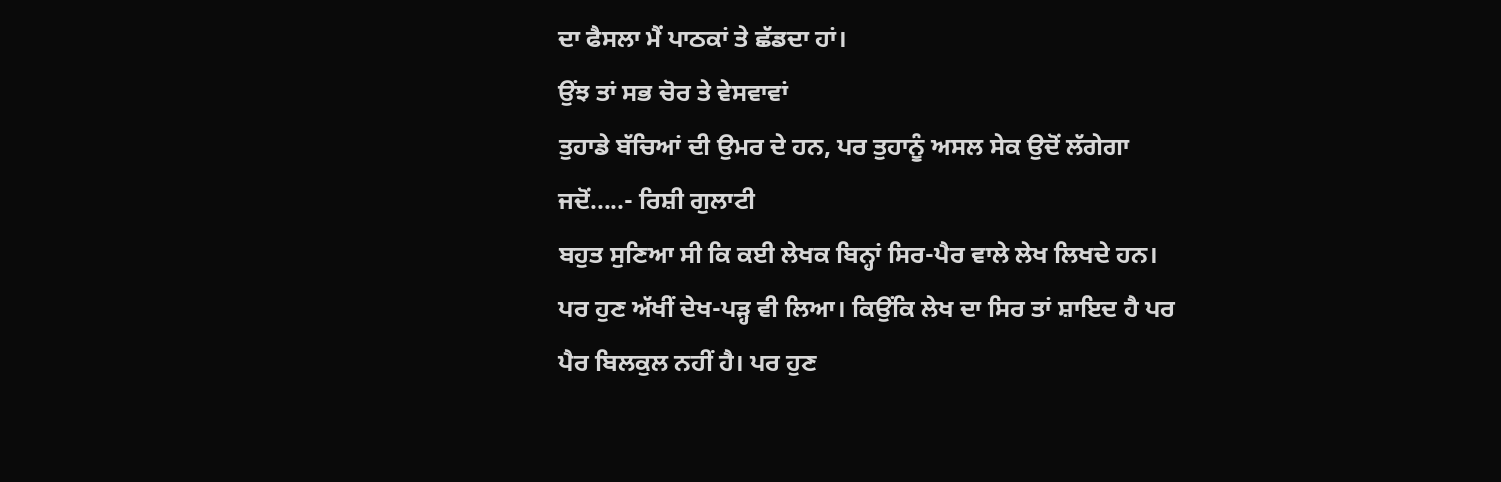ਦਾ ਫੈਸਲਾ ਮੈਂ ਪਾਠਕਾਂ ਤੇ ਛੱਡਦਾ ਹਾਂ।
ਉਂਝ ਤਾਂ ਸਭ ਚੋਰ ਤੇ ਵੇਸਵਾਵਾਂ
ਤੁਹਾਡੇ ਬੱਚਿਆਂ ਦੀ ਉਮਰ ਦੇ ਹਨ, ਪਰ ਤੁਹਾਨੂੰ ਅਸਲ ਸੇਕ ਉਦੋਂ ਲੱਗੇਗਾ
ਜਦੋਂ.....- ਰਿਸ਼ੀ ਗੁਲਾਟੀ
ਬਹੁਤ ਸੁਣਿਆ ਸੀ ਕਿ ਕਈ ਲੇਖਕ ਬਿਨ੍ਹਾਂ ਸਿਰ-ਪੈਰ ਵਾਲੇ ਲੇਖ ਲਿਖਦੇ ਹਨ।
ਪਰ ਹੁਣ ਅੱਖੀਂ ਦੇਖ-ਪੜ੍ਹ ਵੀ ਲਿਆ। ਕਿਉਂਕਿ ਲੇਖ ਦਾ ਸਿਰ ਤਾਂ ਸ਼ਾਇਦ ਹੈ ਪਰ
ਪੈਰ ਬਿਲਕੁਲ ਨਹੀਂ ਹੈ। ਪਰ ਹੁਣ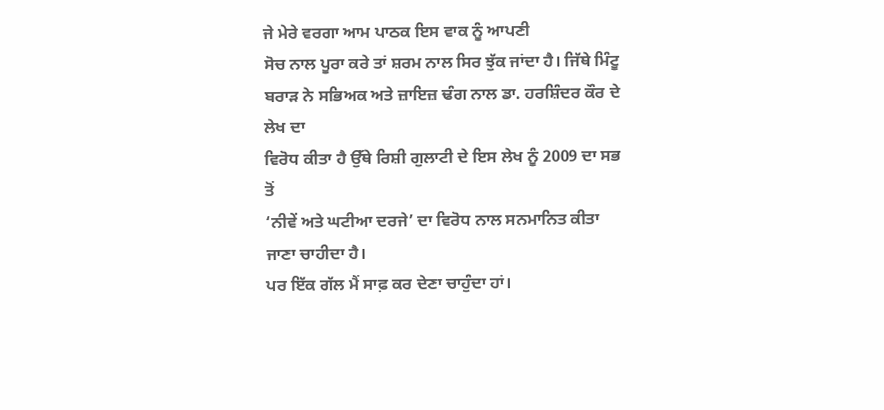ਜੇ ਮੇਰੇ ਵਰਗਾ ਆਮ ਪਾਠਕ ਇਸ ਵਾਕ ਨੂੰ ਆਪਣੀ
ਸੋਚ ਨਾਲ ਪੂਰਾ ਕਰੇ ਤਾਂ ਸ਼ਰਮ ਨਾਲ ਸਿਰ ਝੁੱਕ ਜਾਂਦਾ ਹੈ। ਜਿੱਥੇ ਮਿੰਟੂ
ਬਰਾੜ ਨੇ ਸਭਿਅਕ ਅਤੇ ਜ਼ਾਇਜ਼ ਢੰਗ ਨਾਲ ਡਾ. ਹਰਸ਼ਿੰਦਰ ਕੌਰ ਦੇ ਲੇਖ ਦਾ
ਵਿਰੋਧ ਕੀਤਾ ਹੈ ਉੱਥੇ ਰਿਸ਼ੀ ਗੁਲਾਟੀ ਦੇ ਇਸ ਲੇਖ ਨੂੰ 2009 ਦਾ ਸਭ ਤੋਂ
‘ਨੀਵੇਂ ਅਤੇ ਘਟੀਆ ਦਰਜੇ’ ਦਾ ਵਿਰੋਧ ਨਾਲ ਸਨਮਾਨਿਤ ਕੀਤਾ ਜਾਣਾ ਚਾਹੀਦਾ ਹੈ।
ਪਰ ਇੱਕ ਗੱਲ ਮੈਂ ਸਾਫ਼ ਕਰ ਦੇਣਾ ਚਾਹੁੰਦਾ ਹਾਂ।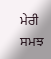ਮੇਰੀ ਸਮਝ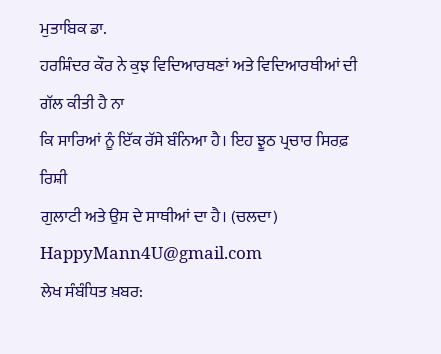ਮੁਤਾਬਿਕ ਡਾ.
ਹਰਸ਼ਿੰਦਰ ਕੌਰ ਨੇ ਕੁਝ ਵਿਦਿਆਰਥਣਾਂ ਅਤੇ ਵਿਦਿਆਰਥੀਆਂ ਦੀ ਗੱਲ ਕੀਤੀ ਹੈ ਨਾ
ਕਿ ਸਾਰਿਆਂ ਨੂੰ ਇੱਕ ਰੱਸੇ ਬੰਨਿਆ ਹੈ। ਇਹ ਝੂਠ ਪ੍ਰਚਾਰ ਸਿਰਫ਼ ਰਿਸ਼ੀ
ਗੁਲਾਟੀ ਅਤੇ ਉਸ ਦੇ ਸਾਥੀਆਂ ਦਾ ਹੈ। (ਚਲਦਾ)
HappyMann4U@gmail.com
ਲੇਖ ਸੰਬੰਧਿਤ ਖ਼ਬਰ: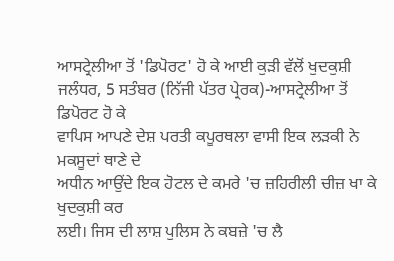ਆਸਟ੍ਰੇਲੀਆ ਤੋਂ 'ਡਿਪੋਰਟ' ਹੋ ਕੇ ਆਈ ਕੁੜੀ ਵੱਲੋਂ ਖੁਦਕੁਸ਼ੀ
ਜਲੰਧਰ, 5 ਸਤੰਬਰ (ਨਿੱਜੀ ਪੱਤਰ ਪ੍ਰੇਰਕ)-ਆਸਟ੍ਰੇਲੀਆ ਤੋਂ ਡਿਪੋਰਟ ਹੋ ਕੇ
ਵਾਪਿਸ ਆਪਣੇ ਦੇਸ਼ ਪਰਤੀ ਕਪੂਰਥਲਾ ਵਾਸੀ ਇਕ ਲੜਕੀ ਨੇ ਮਕਸੂਦਾਂ ਥਾਣੇ ਦੇ
ਅਧੀਨ ਆਉਂਦੇ ਇਕ ਹੋਟਲ ਦੇ ਕਮਰੇ 'ਚ ਜ਼ਹਿਰੀਲੀ ਚੀਜ਼ ਖਾ ਕੇ ਖੁਦਕੁਸ਼ੀ ਕਰ
ਲਈ। ਜਿਸ ਦੀ ਲਾਸ਼ ਪੁਲਿਸ ਨੇ ਕਬਜ਼ੇ 'ਚ ਲੈ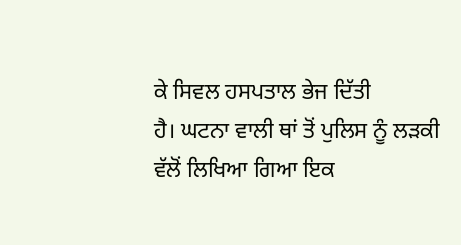ਕੇ ਸਿਵਲ ਹਸਪਤਾਲ ਭੇਜ ਦਿੱਤੀ
ਹੈ। ਘਟਨਾ ਵਾਲੀ ਥਾਂ ਤੋਂ ਪੁਲਿਸ ਨੂੰ ਲੜਕੀ ਵੱਲੋਂ ਲਿਖਿਆ ਗਿਆ ਇਕ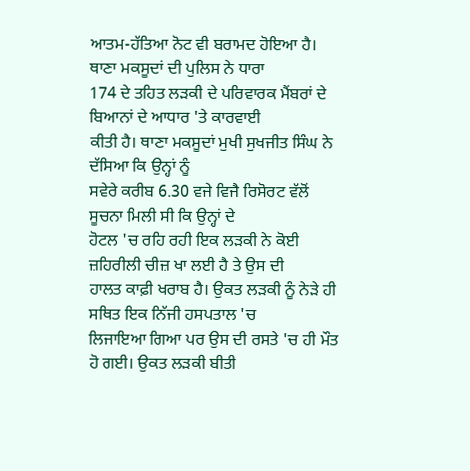ਆਤਮ-ਹੱਤਿਆ ਨੋਟ ਵੀ ਬਰਾਮਦ ਹੋਇਆ ਹੈ। ਥਾਣਾ ਮਕਸੂਦਾਂ ਦੀ ਪੁਲਿਸ ਨੇ ਧਾਰਾ
174 ਦੇ ਤਹਿਤ ਲੜਕੀ ਦੇ ਪਰਿਵਾਰਕ ਮੈਂਬਰਾਂ ਦੇ ਬਿਆਨਾਂ ਦੇ ਆਧਾਰ 'ਤੇ ਕਾਰਵਾਈ
ਕੀਤੀ ਹੈ। ਥਾਣਾ ਮਕਸੂਦਾਂ ਮੁਖੀ ਸੁਖਜੀਤ ਸਿੰਘ ਨੇ ਦੱਸਿਆ ਕਿ ਉਨ੍ਹਾਂ ਨੂੰ
ਸਵੇਰੇ ਕਰੀਬ 6.30 ਵਜੇ ਵਿਜੈ ਰਿਸੋਰਟ ਵੱਲੋਂ ਸੂਚਨਾ ਮਿਲੀ ਸੀ ਕਿ ਉਨ੍ਹਾਂ ਦੇ
ਹੋਟਲ 'ਚ ਰਹਿ ਰਹੀ ਇਕ ਲੜਕੀ ਨੇ ਕੋਈ ਜ਼ਹਿਰੀਲੀ ਚੀਜ਼ ਖਾ ਲਈ ਹੈ ਤੇ ਉਸ ਦੀ
ਹਾਲਤ ਕਾਫ਼ੀ ਖਰਾਬ ਹੈ। ਉਕਤ ਲੜਕੀ ਨੂੰ ਨੇੜੇ ਹੀ ਸਥਿਤ ਇਕ ਨਿੱਜੀ ਹਸਪਤਾਲ 'ਚ
ਲਿਜਾਇਆ ਗਿਆ ਪਰ ਉਸ ਦੀ ਰਸਤੇ 'ਚ ਹੀ ਮੌਤ ਹੋ ਗਈ। ਉਕਤ ਲੜਕੀ ਬੀਤੀ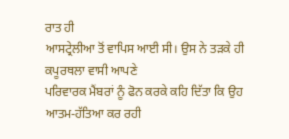ਰਾਤ ਹੀ
ਆਸਟ੍ਰੇਲੀਆ ਤੋਂ ਵਾਪਿਸ ਆਈ ਸੀ। ਉਸ ਨੇ ਤੜਕੇ ਹੀ ਕਪੂਰਥਲਾ ਵਾਸੀ ਆਪਣੇ
ਪਰਿਵਾਰਕ ਮੈਂਬਰਾਂ ਨੂੰ ਫੋਨ ਕਰਕੇ ਕਹਿ ਦਿੱਤਾ ਕਿ ਉਹ ਆਤਮ-ਹੱਤਿਆ ਕਰ ਰਹੀ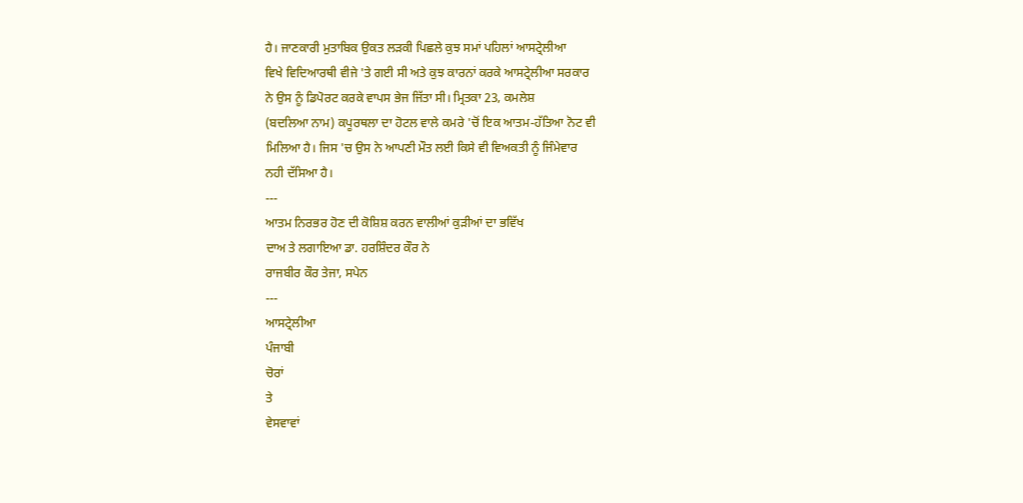ਹੈ। ਜਾਣਕਾਰੀ ਮੁਤਾਬਿਕ ਉਕਤ ਲੜਕੀ ਪਿਛਲੇ ਕੁਝ ਸਮਾਂ ਪਹਿਲਾਂ ਆਸਟ੍ਰੇਲੀਆ
ਵਿਖੇ ਵਿਦਿਆਰਥੀ ਵੀਜੇ 'ਤੇ ਗਈ ਸੀ ਅਤੇ ਕੁਝ ਕਾਰਨਾਂ ਕਰਕੇ ਆਸਟ੍ਰੇਲੀਆ ਸਰਕਾਰ
ਨੇ ਉਸ ਨੂੰ ਡਿਪੋਰਟ ਕਰਕੇ ਵਾਪਸ ਭੇਜ ਜਿੱਤਾ ਸੀ। ਮ੍ਰਿਤਕਾ 23, ਕਮਲੇਸ਼
(ਬਦਲਿਆ ਨਾਮ) ਕਪੂਰਥਲਾ ਦਾ ਹੋਟਲ ਵਾਲੇ ਕਮਰੇ 'ਚੋਂ ਇਕ ਆਤਮ-ਹੱਤਿਆ ਨੋਟ ਵੀ
ਮਿਲਿਆ ਹੈ। ਜਿਸ 'ਚ ਉਸ ਨੇ ਆਪਣੀ ਮੌਤ ਲਈ ਕਿਸੇ ਵੀ ਵਿਅਕਤੀ ਨੂੰ ਜਿੰਮੇਵਾਰ
ਨਹੀ ਦੱਸਿਆ ਹੈ।
---
ਆਤਮ ਨਿਰਭਰ ਹੋਣ ਦੀ ਕੋਸ਼ਿਸ਼ ਕਰਨ ਵਾਲੀਆਂ ਕੁੜੀਆਂ ਦਾ ਭਵਿੱਖ
ਦਾਅ ਤੇ ਲਗਾਇਆ ਡਾ. ਹਰਸ਼ਿੰਦਰ ਕੌਰ ਨੇ
ਰਾਜਬੀਰ ਕੌਰ ਤੇਜਾ, ਸਪੇਨ
---
ਆਸਟ੍ਰੇਲੀਆ
ਪੰਜਾਬੀ
ਚੋਰਾਂ
ਤੇ
ਵੇਸਵਾਵਾਂ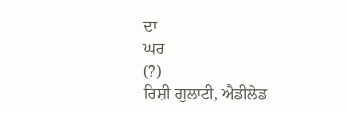ਦਾ
ਘਰ
(?)
ਰਿਸ਼ੀ ਗੁਲਾਟੀ, ਐਡੀਲੇਡ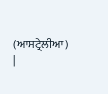(ਆਸਟ੍ਰੇਲੀਆ)
|